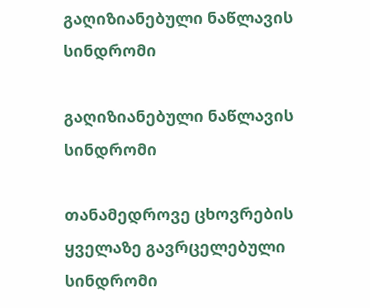გაღიზიანებული ნაწლავის სინდრომი

გაღიზიანებული ნაწლავის სინდრომი

თანამედროვე ცხოვრების ყველაზე გავრცელებული სინდრომი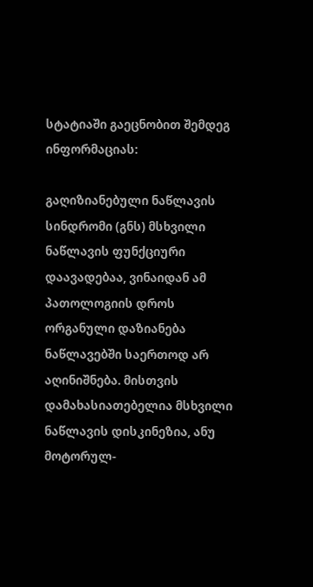სტატიაში გაეცნობით შემდეგ ინფორმაციას:

გაღიზიანებული ნაწლავის სინდრომი (გნს) მსხვილი ნაწლავის ფუნქციური დაავადებაა, ვინაიდან ამ პათოლოგიის დროს ორგანული დაზიანება ნაწლავებში საერთოდ არ აღინიშნება. მისთვის დამახასიათებელია მსხვილი ნაწლავის დისკინეზია, ანუ მოტორულ-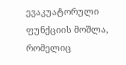ევაკუატორული ფუნქციის მოშლა, რომელიც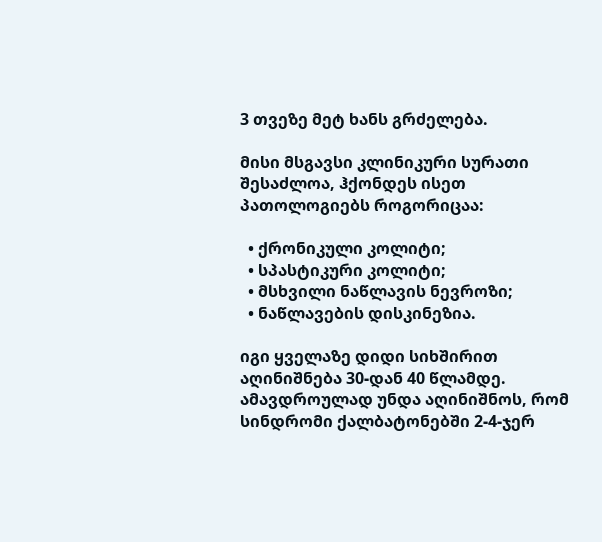3 თვეზე მეტ ხანს გრძელება.

მისი მსგავსი კლინიკური სურათი შესაძლოა, ჰქონდეს ისეთ პათოლოგიებს როგორიცაა:

  • ქრონიკული კოლიტი;
  • სპასტიკური კოლიტი;
  • მსხვილი ნაწლავის ნევროზი;
  • ნაწლავების დისკინეზია.

იგი ყველაზე დიდი სიხშირით აღინიშნება 30-დან 40 წლამდე. ამავდროულად უნდა აღინიშნოს, რომ სინდრომი ქალბატონებში 2-4-ჯერ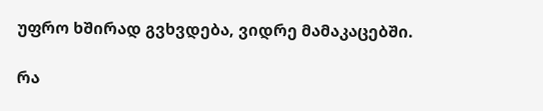უფრო ხშირად გვხვდება, ვიდრე მამაკაცებში.

რა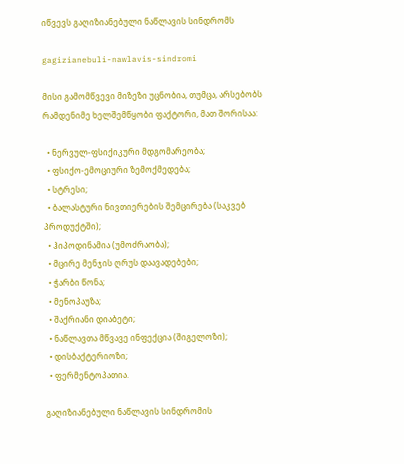იწვევს გაღიზიანებული ნაწლავის სინდრომს

gagizianebuli-nawlavis-sindromi

მისი გამომწვევი მიზეზი უცნობია, თუმცა, არსებობს რამდენიმე ხელშემწყობი ფაქტორი, მათ შორისაა:

  • ნერვულ-ფსიქიკური მდგომარეობა;
  • ფსიქო-ემოციური ზემოქმედება;
  • სტრესი;
  • ბალასტური ნივთიერების შემცირება (საკვებ პროდუქტში);
  • ჰიპოდინამია (უმოძრაობა);
  • მცირე მენჯის ღრუს დაავადებები;
  • ჭარბი წონა;
  • მენოპაუზა;
  • შაქრიანი დიაბეტი;
  • ნაწლავთა მწვავე ინფექცია (შიგელოზი);
  • დისბაქტერიოზი;
  • ფერმენტოპათია.

გაღიზიანებული ნაწლავის სინდრომის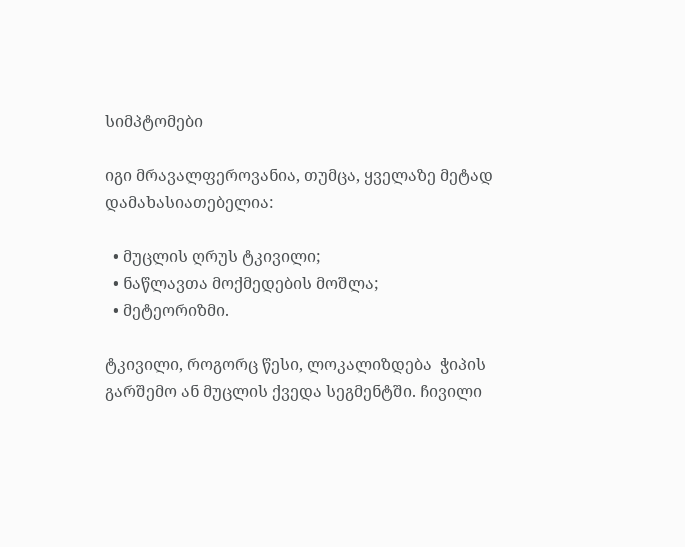სიმპტომები

იგი მრავალფეროვანია, თუმცა, ყველაზე მეტად დამახასიათებელია:

  • მუცლის ღრუს ტკივილი;
  • ნაწლავთა მოქმედების მოშლა;
  • მეტეორიზმი.

ტკივილი, როგორც წესი, ლოკალიზდება  ჭიპის გარშემო ან მუცლის ქვედა სეგმენტში. ჩივილი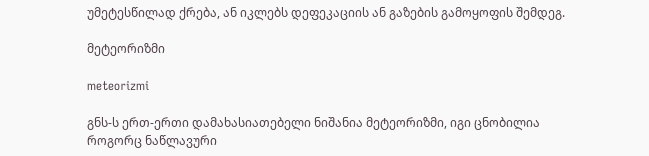უმეტესწილად ქრება, ან იკლებს დეფეკაციის ან გაზების გამოყოფის შემდეგ.

მეტეორიზმი

meteorizmi

გნს-ს ერთ-ერთი დამახასიათებელი ნიშანია მეტეორიზმი, იგი ცნობილია როგორც ნაწლავური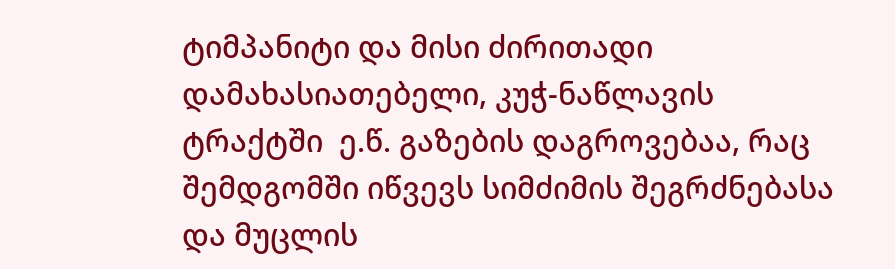ტიმპანიტი და მისი ძირითადი დამახასიათებელი, კუჭ-ნაწლავის ტრაქტში  ე.წ. გაზების დაგროვებაა, რაც შემდგომში იწვევს სიმძიმის შეგრძნებასა და მუცლის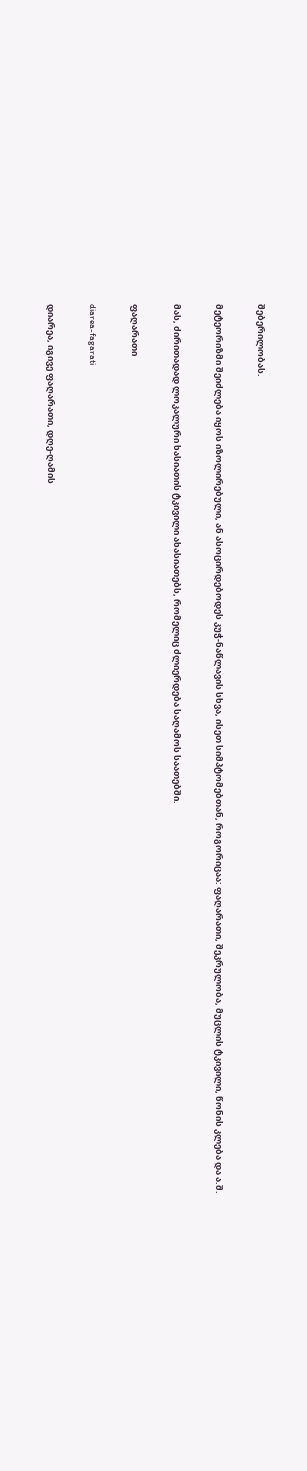შებერილობას.

მეტეორიზმი შეიძლება იყოს იზოლირებული, ან ასოცირდებოდეს კუჭ-ნაწლავის სხვა, ისეთ სიმპტომებთან, როგორიცაა: ფაღარათი, შეკრულობა, მუცლის ტკივილი, წონის კლება და ა.შ.

მას, ძირითადად ლოკალური ხასიათის ტკივილი ახასიათებს, რომელიც ძლიერდება საღამოს საათებში.

ფაღარათი

diarea-fagarati

დიარეა, იგივე ფაღარათი, დღე-ღამის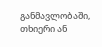განმავლობაში, თხიერი ან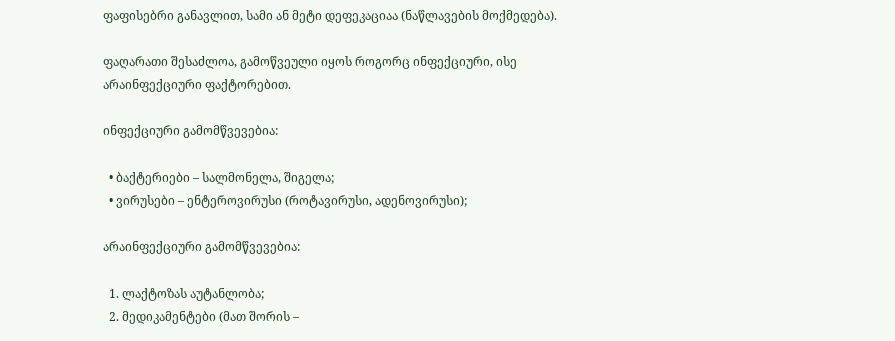ფაფისებრი განავლით, სამი ან მეტი დეფეკაციაა (ნაწლავების მოქმედება).

ფაღარათი შესაძლოა, გამოწვეული იყოს როგორც ინფექციური, ისე არაინფექციური ფაქტორებით.

ინფექციური გამომწვევებია:

  • ბაქტერიები – სალმონელა, შიგელა;
  • ვირუსები – ენტეროვირუსი (როტავირუსი, ადენოვირუსი);

არაინფექციური გამომწვევებია:

  1. ლაქტოზას აუტანლობა;
  2. მედიკამენტები (მათ შორის –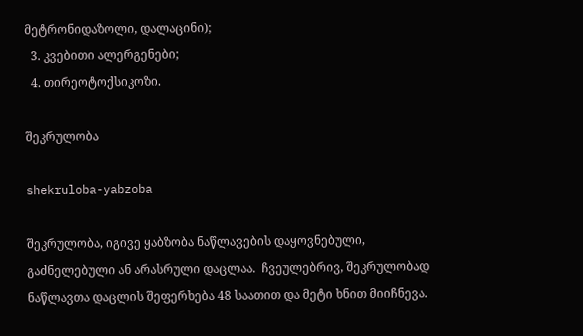მეტრონიდაზოლი, დალაცინი);
  3. კვებითი ალერგენები;
  4. თირეოტოქსიკოზი.

შეკრულობა

shekruloba-yabzoba

შეკრულობა, იგივე ყაბზობა ნაწლავების დაყოვნებული, გაძნელებული ან არასრული დაცლაა.  ჩვეულებრივ, შეკრულობად ნაწლავთა დაცლის შეფერხება 48 საათით და მეტი ხნით მიიჩნევა.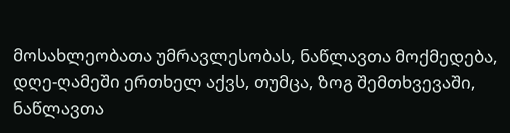მოსახლეობათა უმრავლესობას, ნაწლავთა მოქმედება,  დღე-ღამეში ერთხელ აქვს, თუმცა, ზოგ შემთხვევაში, ნაწლავთა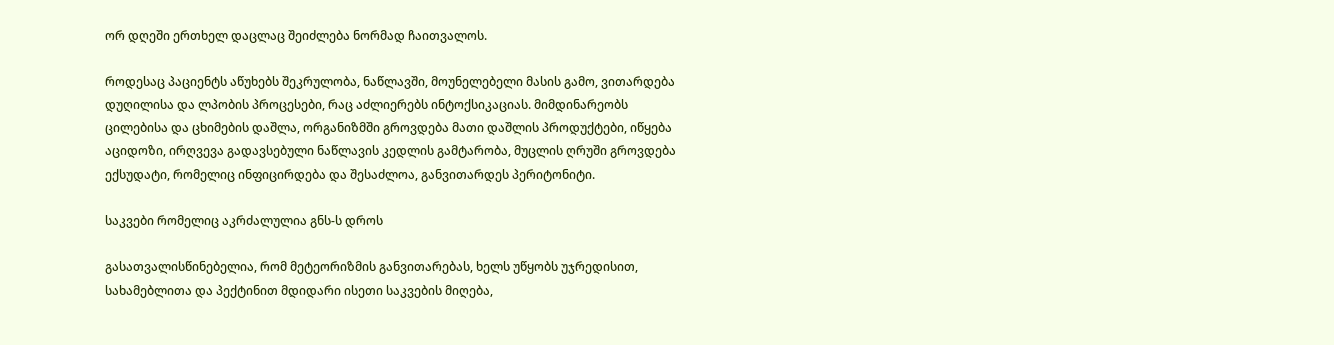ორ დღეში ერთხელ დაცლაც შეიძლება ნორმად ჩაითვალოს.

როდესაც პაციენტს აწუხებს შეკრულობა, ნაწლავში, მოუნელებელი მასის გამო, ვითარდება დუღილისა და ლპობის პროცესები, რაც აძლიერებს ინტოქსიკაციას. მიმდინარეობს ცილებისა და ცხიმების დაშლა, ორგანიზმში გროვდება მათი დაშლის პროდუქტები, იწყება აციდოზი, ირღვევა გადავსებული ნაწლავის კედლის გამტარობა, მუცლის ღრუში გროვდება ექსუდატი, რომელიც ინფიცირდება და შესაძლოა, განვითარდეს პერიტონიტი.

საკვები რომელიც აკრძალულია გნს-ს დროს

გასათვალისწინებელია, რომ მეტეორიზმის განვითარებას, ხელს უწყობს უჯრედისით, სახამებლითა და პექტინით მდიდარი ისეთი საკვების მიღება,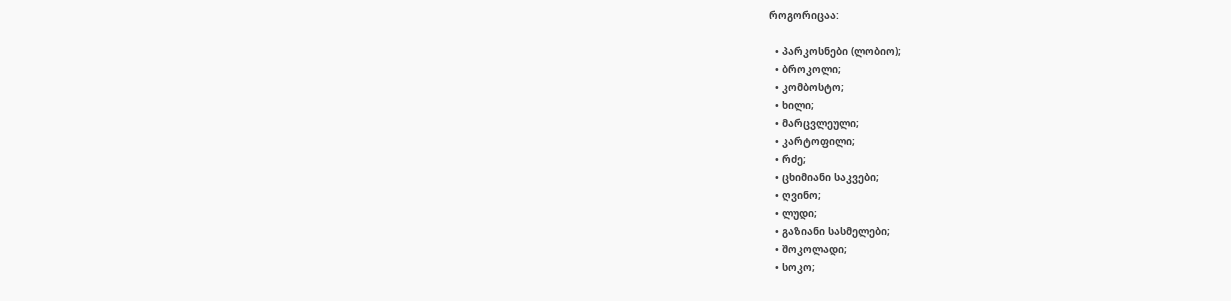როგორიცაა:

  • პარკოსნები (ლობიო);
  • ბროკოლი;
  • კომბოსტო;
  • ხილი;
  • მარცვლეული;
  • კარტოფილი;
  • რძე;
  • ცხიმიანი საკვები;
  • ღვინო;
  • ლუდი;
  • გაზიანი სასმელები;
  • შოკოლადი;
  • სოკო;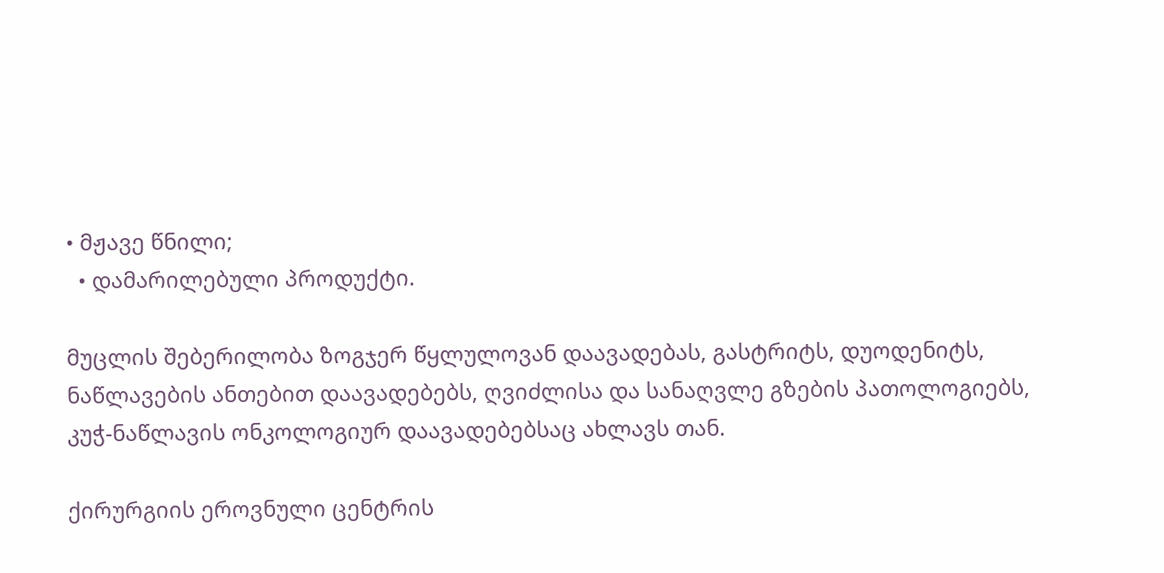• მჟავე წნილი;
  • დამარილებული პროდუქტი.

მუცლის შებერილობა ზოგჯერ წყლულოვან დაავადებას, გასტრიტს, დუოდენიტს, ნაწლავების ანთებით დაავადებებს, ღვიძლისა და სანაღვლე გზების პათოლოგიებს, კუჭ-ნაწლავის ონკოლოგიურ დაავადებებსაც ახლავს თან.

ქირურგიის ეროვნული ცენტრის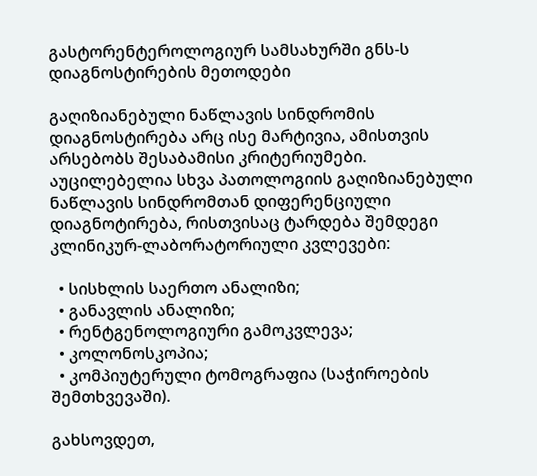გასტორენტეროლოგიურ სამსახურში გნს-ს დიაგნოსტირების მეთოდები

გაღიზიანებული ნაწლავის სინდრომის დიაგნოსტირება არც ისე მარტივია, ამისთვის არსებობს შესაბამისი კრიტერიუმები. აუცილებელია სხვა პათოლოგიის გაღიზიანებული ნაწლავის სინდრომთან დიფერენციული დიაგნოტირება, რისთვისაც ტარდება შემდეგი კლინიკურ-ლაბორატორიული კვლევები:

  • სისხლის საერთო ანალიზი;
  • განავლის ანალიზი;
  • რენტგენოლოგიური გამოკვლევა;
  • კოლონოსკოპია;
  • კომპიუტერული ტომოგრაფია (საჭიროების შემთხვევაში).

გახსოვდეთ,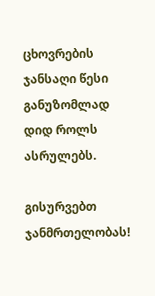ცხოვრების ჯანსაღი წესი განუზომლად დიდ როლს ასრულებს.

გისურვებთ ჯანმრთელობას!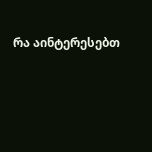რა აინტერესებთ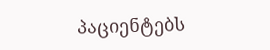პაციენტებს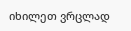იხილეთ ვრცლად